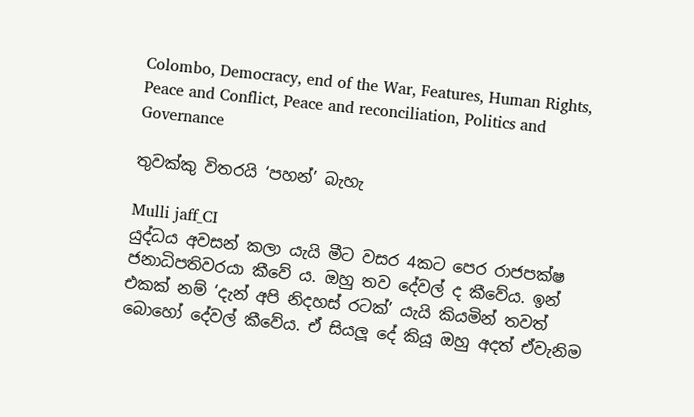Colombo, Democracy, end of the War, Features, Human Rights, Peace and Conflict, Peace and reconciliation, Politics and Governance

තුවක්කු විතරයි ‘පහන්’ බැහැ

Mulli jaff_CI
යුද්ධය අවසන් කලා යැයි මීට වසර 4කට පෙර රාජපක්ෂ ජනාධිපතිවරයා කීවේ ය. ඔහු තව දේවල් ද කීවේය. ඉන් එකක් නම් ‘දැන් අපි නිදහස් රටක්’ යැයි කියමින් තවත් බොහෝ දේවල් කීවේය. ඒ සියලූ දේ කියූ ඔහු අදත් ඒවැනිම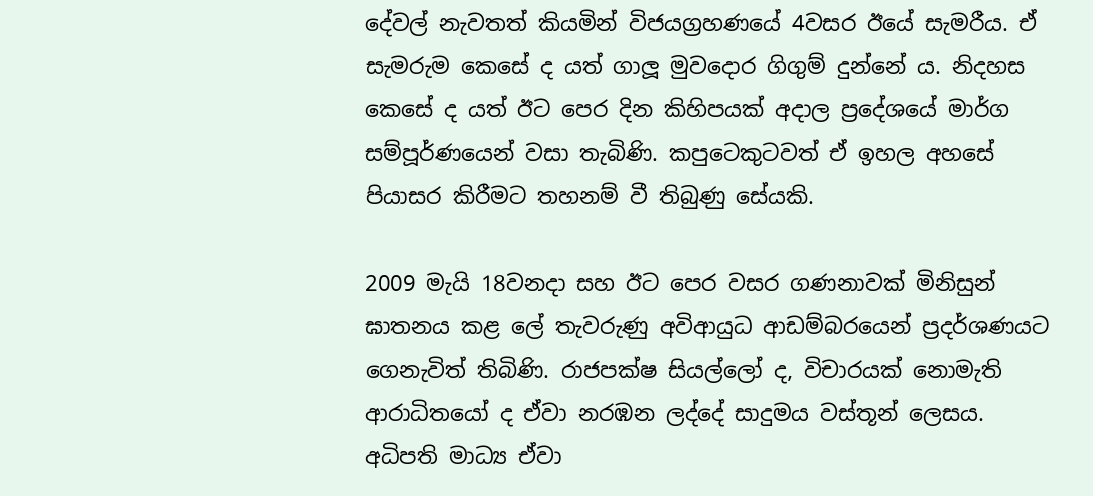දේවල් නැවතත් කියමින් විජයග්‍රහණයේ 4වසර ඊයේ සැමරීය. ඒ සැමරුම කෙසේ ද යත් ගාලූ මුවදොර ගිගුම් දුන්නේ ය. නිදහස කෙසේ ද යත් ඊට පෙර දින කිහිපයක් අදාල ප්‍රදේශයේ මාර්ග සම්පූර්ණයෙන් වසා තැබිණි. කපුටෙකුටවත් ඒ ඉහල අහසේ පියාසර කිරීමට තහනම් වී තිබුණු සේයකි.

2009 මැයි 18වනදා සහ ඊට පෙර වසර ගණනාවක් මිනිසුන් ඝාතනය කළ ලේ තැවරුණු අවිආයුධ ආඩම්බරයෙන් ප්‍රදර්ශණයට ගෙනැවිත් තිබිණි. රාජපක්ෂ සියල්ලෝ ද, විචාරයක් නොමැති ආරාධිතයෝ ද ඒවා නරඹන ලද්දේ සාදුමය වස්තූන් ලෙසය. අධිපති මාධ්‍ය ඒවා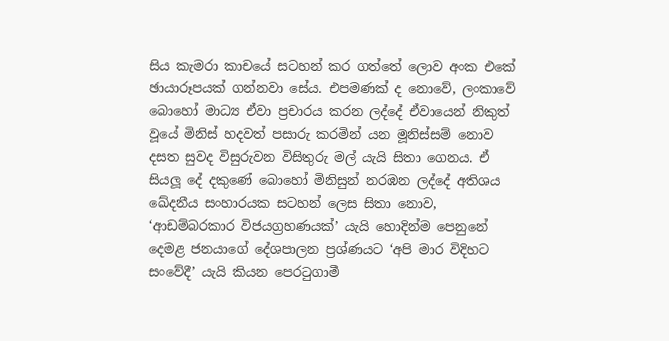සිය කැමරා කාචයේ සටහන් කර ගත්තේ ලොව අංක එකේ ඡායාරූපයක් ගන්නවා සේය. එපමණක් ද නොවේ, ලංකාවේ බොහෝ මාධ්‍ය ඒවා ප්‍රචාරය කරන ලද්දේ ඒවායෙන් නිකුත් වූයේ මිනිස් හදවත් පසාරු කරමින් යන මූනිස්සම් නොව දසත සුවද විසුරුවන විසිතුරු මල් යැයි සිතා ගෙනය. ඒ සියලූ දේ දකුණේ බොහෝ මිනිසුන් නරඹන ලද්දේ අතිශය ඛේදනීය සංහාරයක සටහන් ලෙස සිතා නොව, ‘ආඩම්බරකාර විජයග්‍රහණයක්’ යැයි හොදින්ම පෙනුනේ දෙමළ ජනයාගේ දේශපාලන ප්‍රශ්ණයට ‘අපි මාර විදිහට සංවේදී’ යැයි කියන පෙරටුගාමී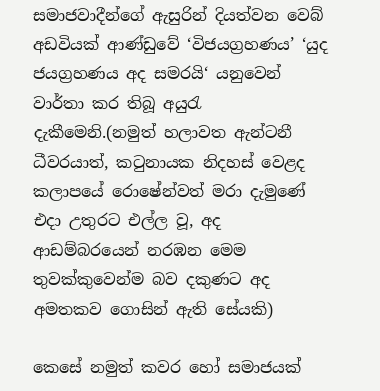සමාජවාදීන්ගේ ඇසුරින් දියත්වන වෙබ් අඩවියක් ආණ්ඩුවේ ‘විජයග්‍රහණය’ ‘යුද ජයග්‍රහණය අද සමරයි‘ යනුවෙන් වාර්තා කර තිබූ අයුරැ දැකීමෙනි.(නමුත් හලාවත ඇන්ටනී ධීවරයාත්, කටුනායක නිදහස් වෙළද කලාපයේ රොෂේන්වත් මරා දැමුණේ එදා උතුරට එල්ල වූ, අද ආඩම්බරයෙන් නරඹන මෙම තුවක්කුවෙන්ම බව දකුණට අද අමතකව ගොසින් ඇති සේයකි)

කෙසේ නමුත් කවර හෝ සමාජයක්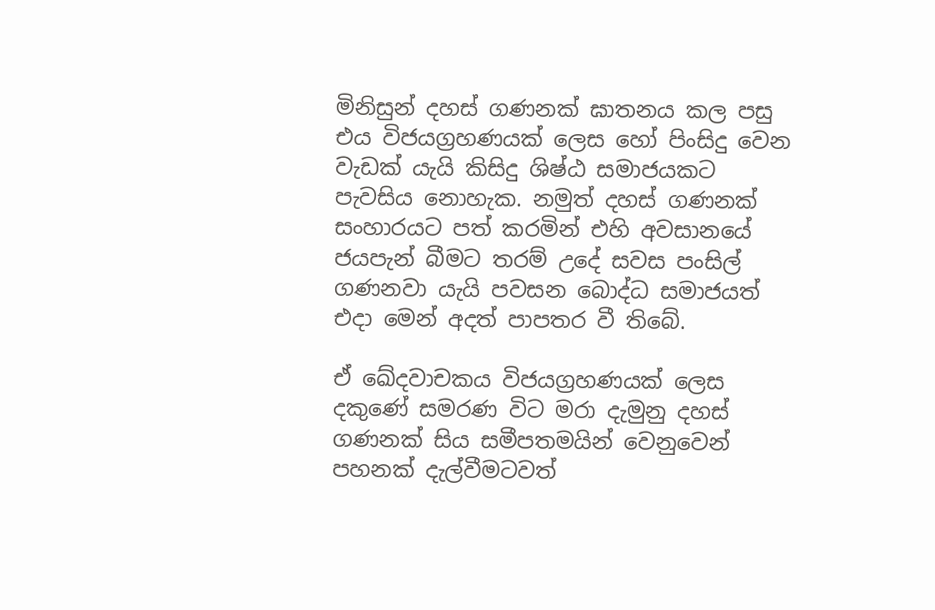මිනිසුන් දහස් ගණනක් ඝාතනය කල පසු එය විජයග්‍රහණයක් ලෙස හෝ පිංසිදු වෙන වැඩක් යැයි කිසිදු ශිෂ්ඨ සමාජයකට පැවසිය නොහැක. නමුත් දහස් ගණනක් සංහාරයට පත් කරමින් එහි අවසානයේ ජයපැන් බීමට තරම් උදේ සවස පංසිල් ගණනවා යැයි පවසන බොද්ධ සමාජයත් එදා මෙන් අදත් පාපතර වී තිබේ.

ඒ ඛේදවාචකය විජයග්‍රහණයක් ලෙස දකුණේ සමරණ විට මරා දැමුනු දහස් ගණනක් සිය සමීපතමයින් වෙනුවෙන් පහනක් දැල්වීමටවත්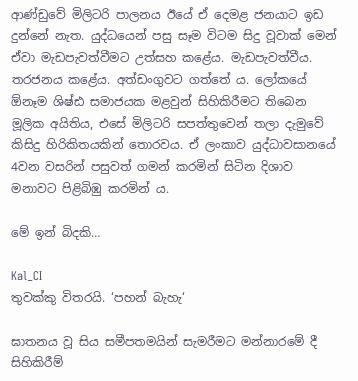ආණ්ඩුවේ මිලිටරි පාලනය ඊයේ ඒ දෙමළ ජනයාට ඉඩ දුන්නේ නැත. යුද්ධයෙන් පසු සෑම විටම සිදු වූවාක් මෙන් ඒවා මැඩපැවත්වීමට උත්සහ කළේය. මැඩපැවත්වීය. තරජනය කළේය. අත්ඩංගුවට ගත්තේ ය. ලෝකයේ ඕනෑම ශිෂ්ඪ සමාජයක මළවුන් සිහිකිරීමට තිබෙන මූලික අයිතිය, එසේ මිලිටරි සපත්තුවෙන් තලා දැමුවේ කිසිදු හිරිකිතයකින් තොරවය. ඒ ලංකාව යුද්ධාවසානයේ 4වන වසරින් පසුවත් ගමන් කරමින් සිටින දිශාව මනාවට පිළිබිඹු කරමින් ය.

මේ ඉන් බිදකි…

Kal_CI
තුවක්කු විතරයි. ‘පහන් බැහැ‘

ඝාතනය වූ සිය සමීපතමයින් සැමරීමට මන්නාරමේ දී සිහිකිරීම්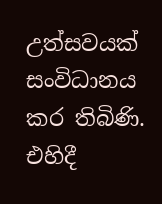උත්සවයක් සංවිධානය කර තිබිණි. එහිදී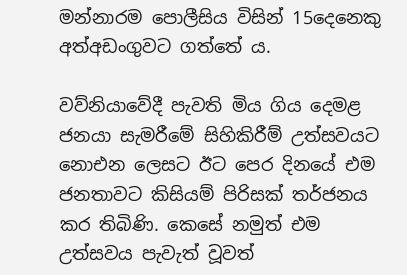මන්නාරම පොලීසිය විසින් 15දෙනෙකු අත්අඩංගුවට ගත්තේ ය.

වව්නියාවේදී පැවති මිය ගිය දෙමළ ජනයා සැමරීමේ සිහිකිරීම් උත්සවයට නොඑන ලෙසට ඊට පෙර දිනයේ එම ජනතාවට කිසියම් පිරිසක් තර්ජනය කර තිබිණි. කෙසේ නමුත් එම උත්සවය පැවැත් වූවත්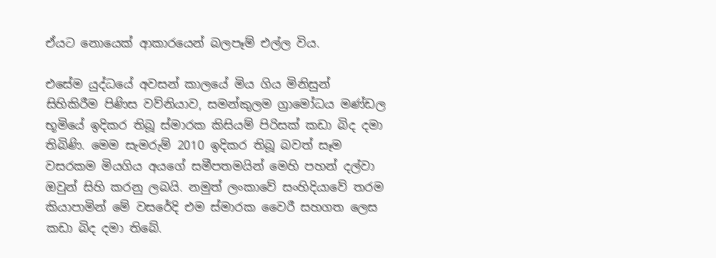ඒයට නොයෙක් ආකාරයෙන් බලපෑම් එල්ල විය.

එසේම යුද්ධයේ අවසන් කාලයේ මිය ගිය මිනිසුන් සිහිකිරීම පිණිස වව්නියාව, සමන්කුලම ග්‍රාමෝධය මණ්ඩල භූමියේ ඉදිකර තිබූ ස්මාරක කිසියම් පිරිසක් කඩා බිද දමා තිබිණි. මෙම සැමරුම් 2010 ඉදිකර තිබූ බවත් සෑම වසරකම මියගිය අයගේ සමීපතමයින් මෙහි පහන් දල්වා ඔවුන් සිහි කරනු ලබයි. නමුත් ලංකාවේ සංහිදියාවේ තරම කියාපාමින් මේ වසරේදි එම ස්මාරක වෛරී සහගත ලෙස කඩා බිද දමා තිබේ.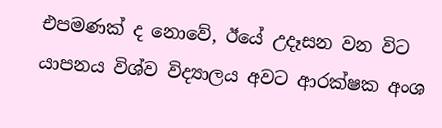එපමණක් ද නොවේ, ඊයේ උදෑසන වන විට යාපනය විශ්ව විද්‍යාලය අවට ආරක්ෂක අංශ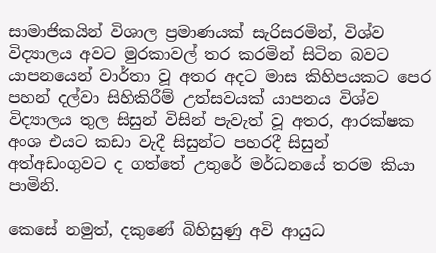සාමාජිකයින් විශාල ප්‍රමාණයක් සැරිසරමින්, විශ්ව විද්‍යාලය අවට මුරකාවල් තර කරමින් සිටින බවට යාපනයෙන් වාර්තා වූ අතර අදට මාස කිහිපයකට පෙර පහන් දල්වා සිහිකිරීම් උත්සවයක් යාපනය විශ්ව විද්‍යාලය තුල සිසුන් විසින් පැවැත් වූ අතර, ආරක්ෂක අංශ එයට කඩා වැදී සිසුන්ට පහරදී සිසුන් අත්අඩංගුවට ද ගත්තේ උතුරේ මර්ධනයේ තරම කියා පාමිනි.

කෙසේ නමුත්, දකුණේ බිහිසුණු අවි ආයුධ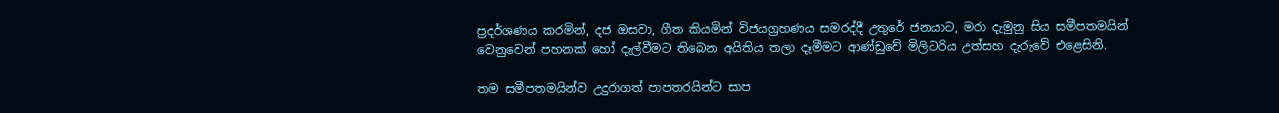ප්‍රදර්ශණය කරමින්, දජ ඔසවා, ගීත කියමින් විජයග්‍රහණය සමරද්දී උතුරේ ජනයාට, මරා දැමුනු සිය සමීපතමයින් වෙනුවෙන් පහනක් හෝ දැල්වීමට තිබෙන අයිතිය තලා දෑමීමට ආණ්ඩුවේ මිලිටරිය උත්සහ දැරුවේ එළෙසිනි.

තම සමීපතමයින්ව උදුරාගත් පාපතරයින්ට සාප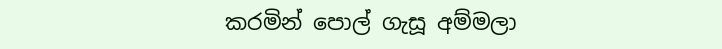කරමින් පොල් ගැසූ අම්මලා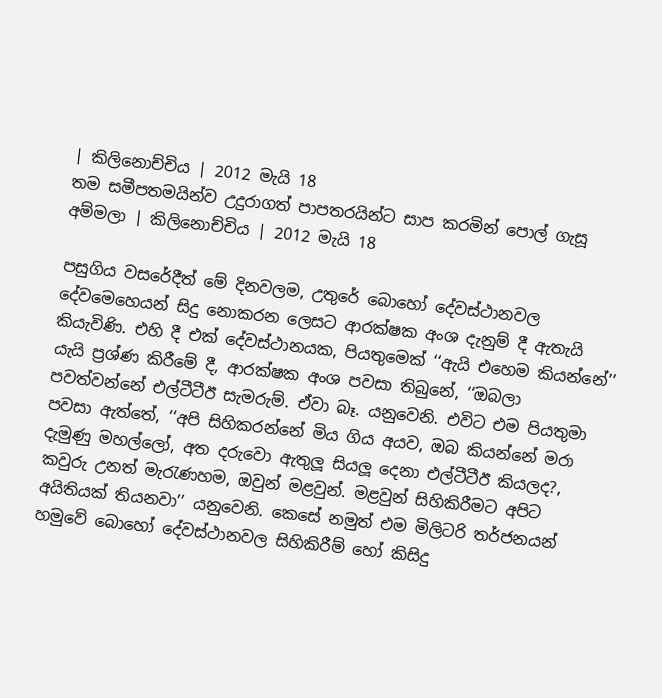| කිලිනොච්චිය | 2012 මැයි 18
තම සමීපතමයින්ව උදුරාගත් පාපතරයින්ට සාප කරමින් පොල් ගැසූ අම්මලා | කිලිනොච්චිය | 2012 මැයි 18

පසුගිය වසරේදීත් මේ දිනවලම, උතුරේ බොහෝ දේවස්ථානවල දේවමෙහෙයන් සිදු නොකරන ලෙසට ආරක්ෂක අංශ දැනුම් දී ඇතැයි කියැවිණි. එහි දී එක් දේවස්ථානයක, පියතුමෙක් ‘‘ඇයි එහෙම කියන්නේ’’ යැයි ප්‍රශ්ණ කිරීමේ දී, ආරක්ෂක අංශ පවසා තිබුනේ, ‘‘ඔබලා පවත්වන්නේ එල්ටීටීඊ සැමරුම්. ඒවා බෑ. යනුවෙනි. එවිට එම පියතුමා පවසා ඇත්තේ, ‘‘අපි සිහිකරන්නේ මිය ගිය අයව, ඔබ කියන්නේ මරා දැමුණු මහල්ලෝ, අත දරු‍වො ඇතුලූ සියලූ දෙනා එල්ටීටීඊ කියලද?, කවුරු උනත් මැරැණහම, ඔවුන් මළවුන්. මළවුන් සිහිකිරීමට අපිට අයිතියක් තියනවා’’ යනුවෙනි. කෙසේ නමුත් එම මිලිටරි තර්ජනයන් හමුවේ බොහෝ දේවස්ථානවල සිහිකිරීම් හෝ කිසිදු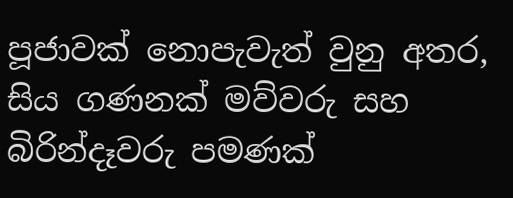පූජාවක් නොපැවැත් වුනු අතර, සිය ගණනක් මව්වරු සහ බිරින්දෑවරු පමණක්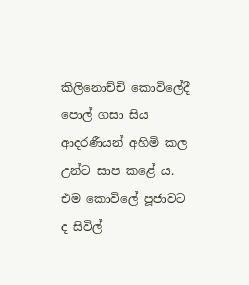කිලිනොච්චි කොවිලේදී පොල් ගසා සිය ආදරණීයන් අහිමි කල උන්ට සාප කළේ ය. එම කොවිලේ පූජාවට ද සිවිල්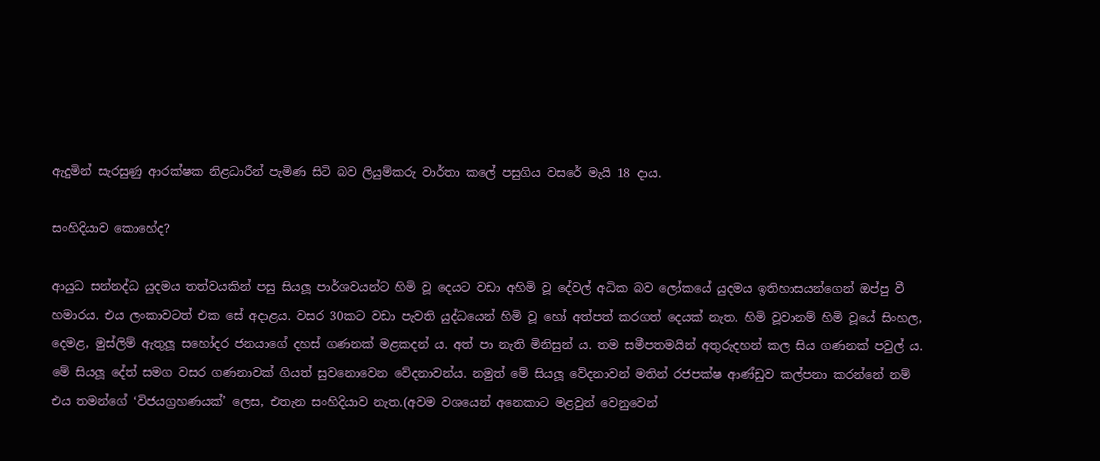ඇදුමින් සැරසුණු ආරක්ෂක නිළධාරීන් පැමිණ සිටි බව ලියුම්කරු වාර්තා කලේ පසුගිය වසරේ මැයි 18 දාය.

සංහිදියාව කොහේද?

ආයුධ සන්නද්ධ යුදමය තත්වයකින් පසු සියලූ පාර්ශවයන්ට හිමි වූ දෙයට වඩා අහිමි වූ දේවල් අධික බව ලෝකයේ යුදමය ඉතිහාසයන්ගෙන් ඔප්පු වී හමාරය. එය ලංකාවටත් එක සේ අදාළය. වසර 30කට වඩා පැවති යුද්ධයෙන් හිමි වූ හෝ අත්පත් කරගත් දෙයක් නැත. හිමි වූවානම් හිමි වූයේ සිංහල, දෙමළ, මුස්ලිම් ඇතුලූ සහෝදර ජනයාගේ දහස් ගණනක් මළකදන් ය. අත් පා නැති මිනිසුන් ය. තම සමීපතමයින් අතුරුදහන් කල සිය ගණනක් පවුල් ය. මේ සියලූ දේත් සමග වසර ගණනාවක් ගියත් සුවනොවෙන වේදනාවන්ය. නමුත් මේ සියලූ වේදනාවන් මතින් රජපක්ෂ ආණ්ඩුව කල්පනා කරන්නේ නම් එය තමන්ගේ ‘විජයග්‍රහණයක්’ ලෙස, එතැන සංහිදියාව නැත.(අවම වශයෙන් අනෙකාට මළවුන් වෙනුවෙන්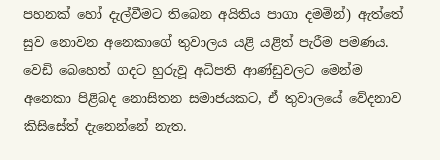පහනක් හෝ දැල්වීමට තිබෙන අයිතිය පාගා දමමින්) ඇත්තේ සුව නොවන අනෙකාගේ තුවාලය යළි යළිත් පැරීම පමණය. වෙඩි බෙහෙත් ගදට හුරුවූ අධිපති ආණ්ඩුවලට මෙන්ම අනෙකා පිළිබද නොසිතන සමාජයකට, ඒ තුවාලයේ වේදනාව කිසිසේත් දැනෙන්නේ නැත.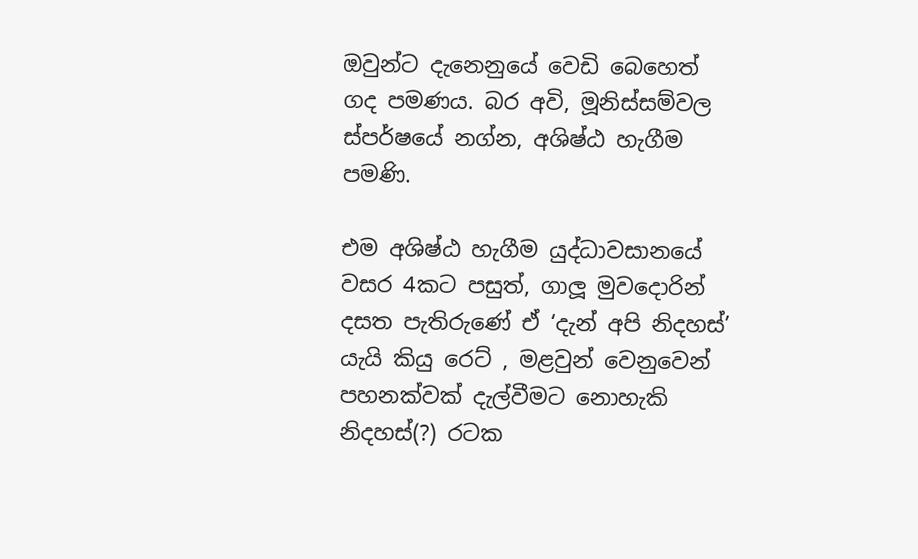ඔවුන්ට දැනෙනුයේ වෙඩි බෙහෙත් ගද පමණය. බර අවි, මූනිස්සම්වල ස්පර්ෂයේ නග්න, අශිෂ්ඨ හැගීම පමණි.

එම අශිෂ්ඨ හැගීම යුද්ධාවසානයේ වසර 4කට පසුත්, ගාලූ මුවදොරින් දසත පැතිරුණේ ඒ ‘දැන් අපි නිදහස්’ යැයි කියු රෙට් , මළවුන් වෙනුවෙන් පහනක්වක් දැල්වීමට නොහැකි නිදහස්(?) රටක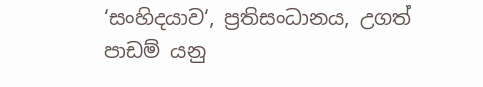‘සංහිදයාව‘, ප්‍රතිසංධානය, උගත් පාඩම් යනු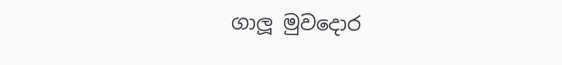ගාලූ මුවදොර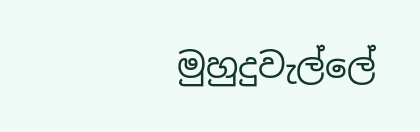මුහුදුවැල්ලේ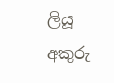ලියූ අකුරු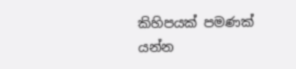කිහිපයක් පමණක් යන්න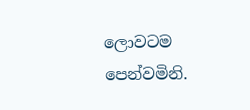ලොවටම පෙන්වමිනි.